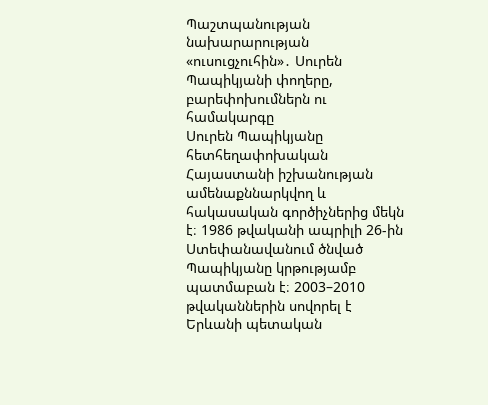Պաշտպանության նախարարության «ուսուցչուհին»․ Սուրեն Պապիկյանի փողերը, բարեփոխումներն ու համակարգը
Սուրեն Պապիկյանը հետհեղափոխական Հայաստանի իշխանության ամենաքննարկվող և հակասական գործիչներից մեկն է։ 1986 թվականի ապրիլի 26-ին Ստեփանավանում ծնված Պապիկյանը կրթությամբ պատմաբան է։ 2003–2010 թվականներին սովորել է Երևանի պետական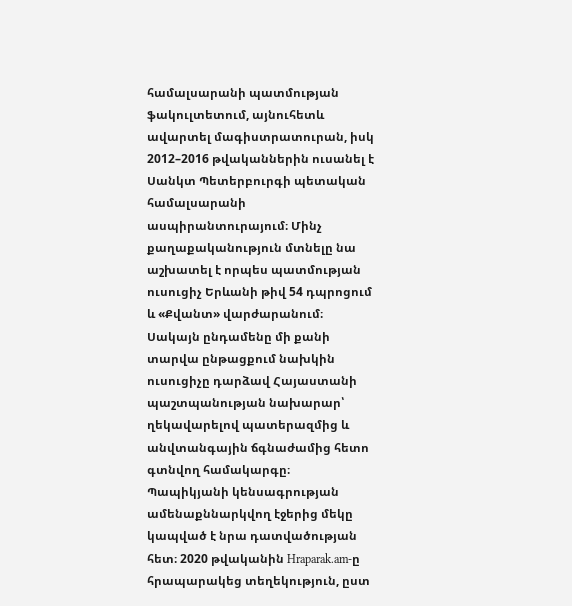համալսարանի պատմության ֆակուլտետում, այնուհետև ավարտել մագիստրատուրան, իսկ 2012–2016 թվականներին ուսանել է Սանկտ Պետերբուրգի պետական համալսարանի ասպիրանտուրայում։ Մինչ քաղաքականություն մտնելը նա աշխատել է որպես պատմության ուսուցիչ Երևանի թիվ 54 դպրոցում և «Քվանտ» վարժարանում։ Սակայն ընդամենը մի քանի տարվա ընթացքում նախկին ուսուցիչը դարձավ Հայաստանի պաշտպանության նախարար՝ ղեկավարելով պատերազմից և անվտանգային ճգնաժամից հետո գտնվող համակարգը։
Պապիկյանի կենսագրության ամենաքննարկվող էջերից մեկը կապված է նրա դատվածության հետ։ 2020 թվականին Hraparak.am-ը հրապարակեց տեղեկություն, ըստ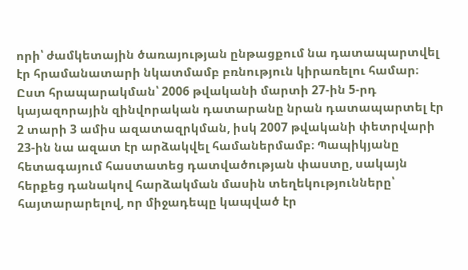որի՝ ժամկետային ծառայության ընթացքում նա դատապարտվել էր հրամանատարի նկատմամբ բռնություն կիրառելու համար։ Ըստ հրապարակման՝ 2006 թվականի մարտի 27-ին 5-րդ կայազորային զինվորական դատարանը նրան դատապարտել էր 2 տարի 3 ամիս ազատազրկման, իսկ 2007 թվականի փետրվարի 23-ին նա ազատ էր արձակվել համաներմամբ։ Պապիկյանը հետագայում հաստատեց դատվածության փաստը, սակայն հերքեց դանակով հարձակման մասին տեղեկությունները՝ հայտարարելով, որ միջադեպը կապված էր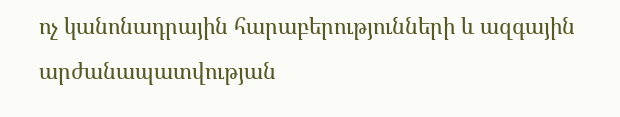ոչ կանոնադրային հարաբերությունների և ազգային արժանապատվության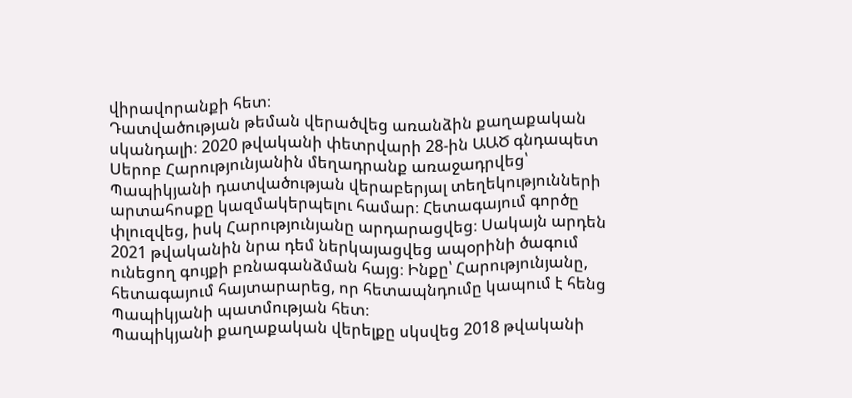վիրավորանքի հետ։
Դատվածության թեման վերածվեց առանձին քաղաքական սկանդալի։ 2020 թվականի փետրվարի 28-ին ԱԱԾ գնդապետ Սերոբ Հարությունյանին մեղադրանք առաջադրվեց՝ Պապիկյանի դատվածության վերաբերյալ տեղեկությունների արտահոսքը կազմակերպելու համար։ Հետագայում գործը փլուզվեց, իսկ Հարությունյանը արդարացվեց։ Սակայն արդեն 2021 թվականին նրա դեմ ներկայացվեց ապօրինի ծագում ունեցող գույքի բռնագանձման հայց։ Ինքը՝ Հարությունյանը, հետագայում հայտարարեց, որ հետապնդումը կապում է հենց Պապիկյանի պատմության հետ։
Պապիկյանի քաղաքական վերելքը սկսվեց 2018 թվականի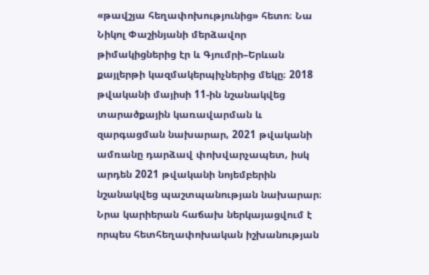«թավշյա հեղափոխությունից» հետո։ Նա Նիկոլ Փաշինյանի մերձավոր թիմակիցներից էր և Գյումրի–Երևան քայլերթի կազմակերպիչներից մեկը։ 2018 թվականի մայիսի 11-ին նշանակվեց տարածքային կառավարման և զարգացման նախարար, 2021 թվականի ամռանը դարձավ փոխվարչապետ, իսկ արդեն 2021 թվականի նոյեմբերին նշանակվեց պաշտպանության նախարար։ Նրա կարիերան հաճախ ներկայացվում է որպես հետհեղափոխական իշխանության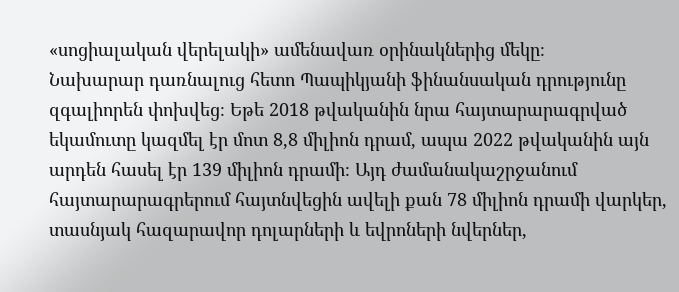«սոցիալական վերելակի» ամենավառ օրինակներից մեկը։
Նախարար դառնալուց հետո Պապիկյանի ֆինանսական դրությունը զգալիորեն փոխվեց։ Եթե 2018 թվականին նրա հայտարարագրված եկամուտը կազմել էր մոտ 8,8 միլիոն դրամ, ապա 2022 թվականին այն արդեն հասել էր 139 միլիոն դրամի։ Այդ ժամանակաշրջանում հայտարարագրերում հայտնվեցին ավելի քան 78 միլիոն դրամի վարկեր, տասնյակ հազարավոր դոլարների և եվրոների նվերներ,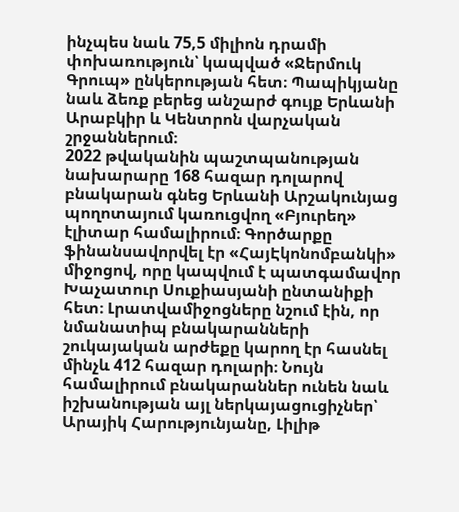ինչպես նաև 75,5 միլիոն դրամի փոխառություն՝ կապված «Ջերմուկ Գրուպ» ընկերության հետ։ Պապիկյանը նաև ձեռք բերեց անշարժ գույք Երևանի Արաբկիր և Կենտրոն վարչական շրջաններում։
2022 թվականին պաշտպանության նախարարը 168 հազար դոլարով բնակարան գնեց Երևանի Արշակունյաց պողոտայում կառուցվող «Բյուրեղ» էլիտար համալիրում։ Գործարքը ֆինանսավորվել էր «ՀայԷկոնոմբանկի» միջոցով, որը կապվում է պատգամավոր Խաչատուր Սուքիասյանի ընտանիքի հետ։ Լրատվամիջոցները նշում էին, որ նմանատիպ բնակարանների շուկայական արժեքը կարող էր հասնել մինչև 412 հազար դոլարի։ Նույն համալիրում բնակարաններ ունեն նաև իշխանության այլ ներկայացուցիչներ՝ Արայիկ Հարությունյանը, Լիլիթ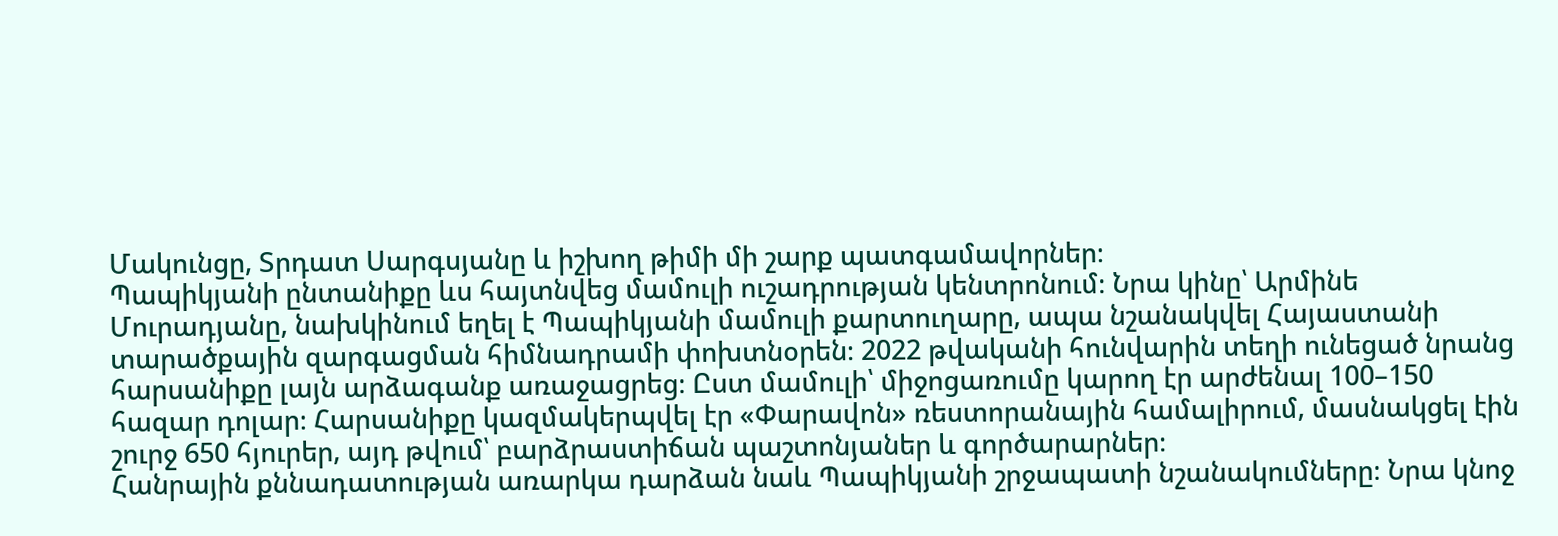Մակունցը, Տրդատ Սարգսյանը և իշխող թիմի մի շարք պատգամավորներ։
Պապիկյանի ընտանիքը ևս հայտնվեց մամուլի ուշադրության կենտրոնում։ Նրա կինը՝ Արմինե Մուրադյանը, նախկինում եղել է Պապիկյանի մամուլի քարտուղարը, ապա նշանակվել Հայաստանի տարածքային զարգացման հիմնադրամի փոխտնօրեն։ 2022 թվականի հունվարին տեղի ունեցած նրանց հարսանիքը լայն արձագանք առաջացրեց։ Ըստ մամուլի՝ միջոցառումը կարող էր արժենալ 100–150 հազար դոլար։ Հարսանիքը կազմակերպվել էր «Փարավոն» ռեստորանային համալիրում, մասնակցել էին շուրջ 650 հյուրեր, այդ թվում՝ բարձրաստիճան պաշտոնյաներ և գործարարներ։
Հանրային քննադատության առարկա դարձան նաև Պապիկյանի շրջապատի նշանակումները։ Նրա կնոջ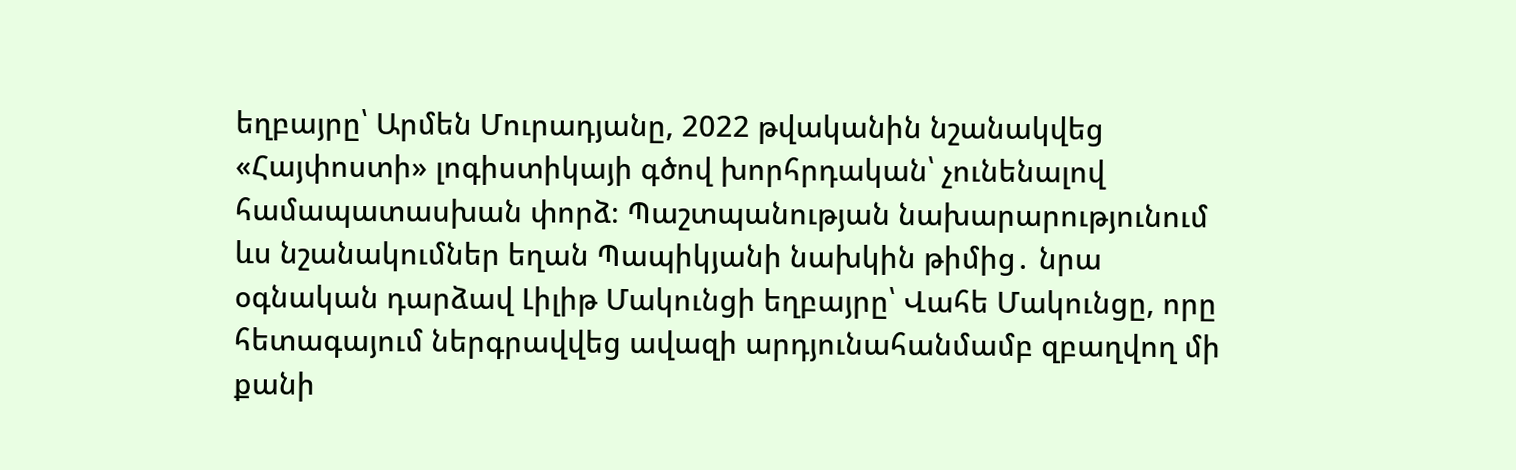եղբայրը՝ Արմեն Մուրադյանը, 2022 թվականին նշանակվեց «Հայփոստի» լոգիստիկայի գծով խորհրդական՝ չունենալով համապատասխան փորձ։ Պաշտպանության նախարարությունում ևս նշանակումներ եղան Պապիկյանի նախկին թիմից․ նրա օգնական դարձավ Լիլիթ Մակունցի եղբայրը՝ Վահե Մակունցը, որը հետագայում ներգրավվեց ավազի արդյունահանմամբ զբաղվող մի քանի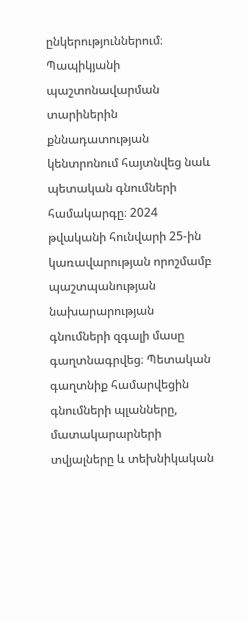ընկերություններում։
Պապիկյանի պաշտոնավարման տարիներին քննադատության կենտրոնում հայտնվեց նաև պետական գնումների համակարգը։ 2024 թվականի հունվարի 25-ին կառավարության որոշմամբ պաշտպանության նախարարության գնումների զգալի մասը գաղտնագրվեց։ Պետական գաղտնիք համարվեցին գնումների պլանները, մատակարարների տվյալները և տեխնիկական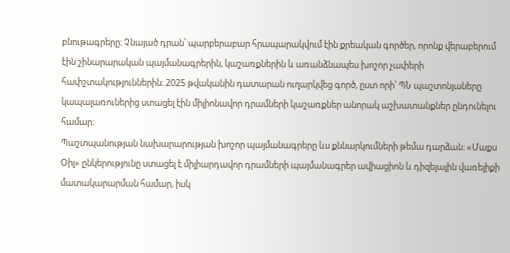բնութագրերը։ Չնայած դրան՝ պարբերաբար հրապարակվում էին քրեական գործեր, որոնք վերաբերում էին շինարարական պայմանագրերին, կաշառքներին և առանձնապես խոշոր չափերի հափշտակություններին։ 2025 թվականին դատարան ուղարկվեց գործ, ըստ որի՝ ՊՆ պաշտոնյաները կապալառուներից ստացել էին միլիոնավոր դրամների կաշառքներ անորակ աշխատանքներ ընդունելու համար։
Պաշտպանության նախարարության խոշոր պայմանագրերը ևս քննարկումների թեմա դարձան։ «Մաքս Օիլ» ընկերությունը ստացել է միլիարդավոր դրամների պայմանագրեր ավիացիոն և դիզելային վառելիքի մատակարարման համար, իսկ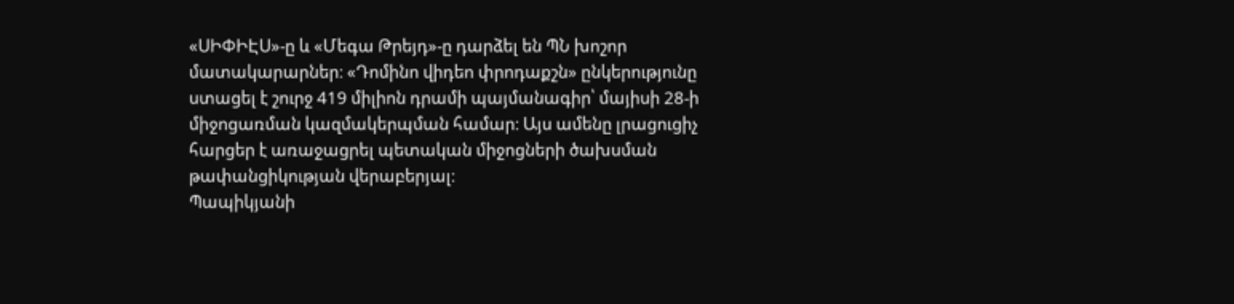«ՍԻՓԻԷՍ»-ը և «Մեգա Թրեյդ»-ը դարձել են ՊՆ խոշոր մատակարարներ։ «Դոմինո վիդեո փրոդաքշն» ընկերությունը ստացել է շուրջ 419 միլիոն դրամի պայմանագիր՝ մայիսի 28-ի միջոցառման կազմակերպման համար։ Այս ամենը լրացուցիչ հարցեր է առաջացրել պետական միջոցների ծախսման թափանցիկության վերաբերյալ։
Պապիկյանի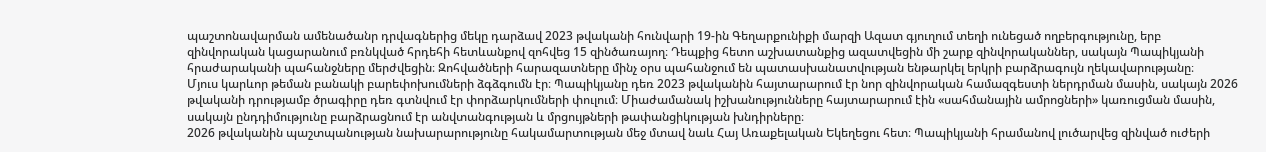պաշտոնավարման ամենածանր դրվագներից մեկը դարձավ 2023 թվականի հունվարի 19-ին Գեղարքունիքի մարզի Ազատ գյուղում տեղի ունեցած ողբերգությունը, երբ զինվորական կացարանում բռնկված հրդեհի հետևանքով զոհվեց 15 զինծառայող։ Դեպքից հետո աշխատանքից ազատվեցին մի շարք զինվորականներ, սակայն Պապիկյանի հրաժարականի պահանջները մերժվեցին։ Զոհվածների հարազատները մինչ օրս պահանջում են պատասխանատվության ենթարկել երկրի բարձրագույն ղեկավարությանը։
Մյուս կարևոր թեման բանակի բարեփոխումների ձգձգումն էր։ Պապիկյանը դեռ 2023 թվականին հայտարարում էր նոր զինվորական համազգեստի ներդրման մասին, սակայն 2026 թվականի դրությամբ ծրագիրը դեռ գտնվում էր փորձարկումների փուլում։ Միաժամանակ իշխանությունները հայտարարում էին «սահմանային ամրոցների» կառուցման մասին, սակայն ընդդիմությունը բարձրացնում էր անվտանգության և մրցույթների թափանցիկության խնդիրները։
2026 թվականին պաշտպանության նախարարությունը հակամարտության մեջ մտավ նաև Հայ Առաքելական Եկեղեցու հետ։ Պապիկյանի հրամանով լուծարվեց զինված ուժերի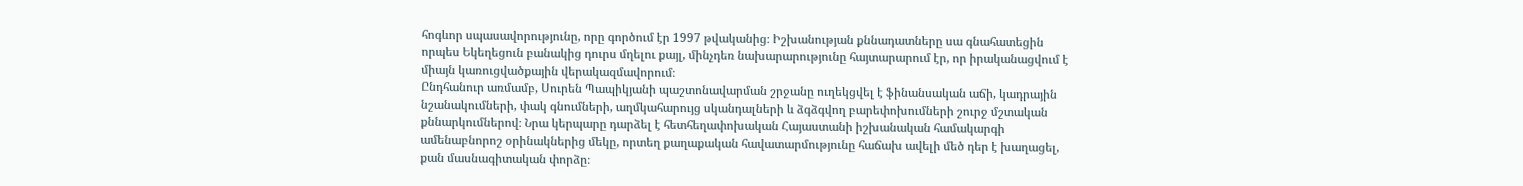հոգևոր սպասավորությունը, որը գործում էր 1997 թվականից։ Իշխանության քննադատները սա գնահատեցին որպես Եկեղեցուն բանակից դուրս մղելու քայլ, մինչդեռ նախարարությունը հայտարարում էր, որ իրականացվում է միայն կառուցվածքային վերակազմավորում։
Ընդհանուր առմամբ, Սուրեն Պապիկյանի պաշտոնավարման շրջանը ուղեկցվել է ֆինանսական աճի, կադրային նշանակումների, փակ գնումների, աղմկահարույց սկանդալների և ձգձգվող բարեփոխումների շուրջ մշտական քննարկումներով։ Նրա կերպարը դարձել է հետհեղափոխական Հայաստանի իշխանական համակարգի ամենաբնորոշ օրինակներից մեկը, որտեղ քաղաքական հավատարմությունը հաճախ ավելի մեծ դեր է խաղացել, քան մասնագիտական փորձը։